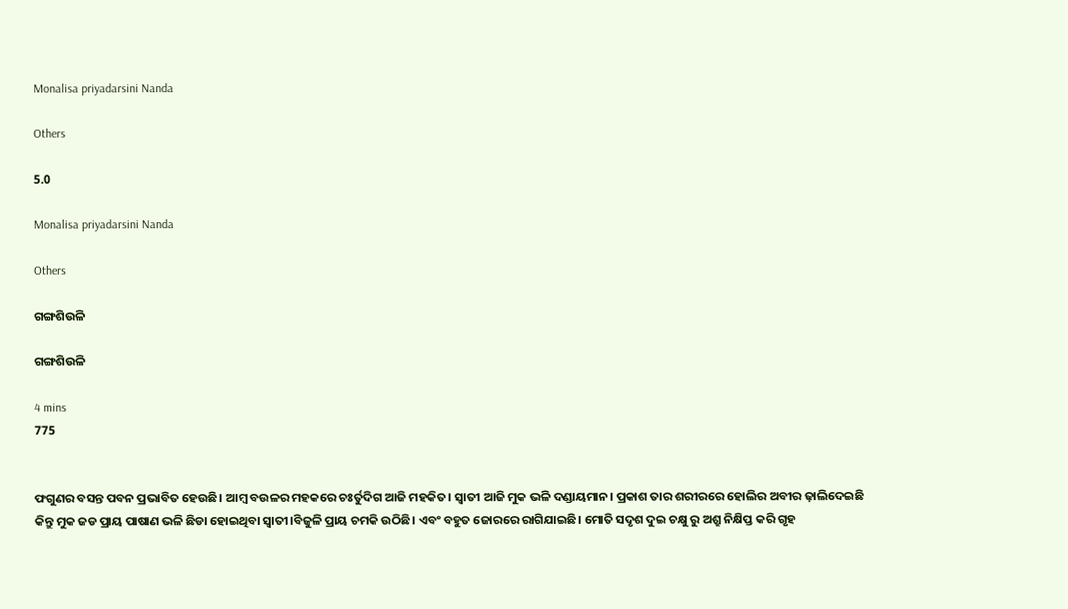Monalisa priyadarsini Nanda

Others

5.0

Monalisa priyadarsini Nanda

Others

ଗଙ୍ଗଶିଉଳି

ଗଙ୍ଗଶିଉଳି

4 mins
775


ଫଗୁଣର ବସନ୍ତ ପବନ ପ୍ରଭାବିତ ହେଉଛି। ଆମ୍ବ ବଉଳର ମହକରେ ଚଃର୍ତୁଦିଗ ଆଜି ମହକିତ। ସ୍ୱାତୀ ଆଜି ମୁକ ଭଳି ଦଣ୍ଡାୟମାନ। ପ୍ରକାଶ ତାର ଶରୀରରେ ହୋଲିର ଅବୀର ଢ଼ାଲିଦେଇଛି କିନ୍ତୁ ମୁକ ଜଡ ପ୍ରାୟ ପାଷାଣ ଭଳି ଛିଡା ହୋଇଥିବା ସ୍ୱାତୀ।ବିଜୁଳି ପ୍ରାୟ ଚମକି ଉଠିଛି। ଏବଂ ବହୁତ ଜୋରରେ ରାଗିଯାଇଛି। ମୋତି ସଦୃଶ ଦୁଇ ଚକ୍ଷୁ ରୁ ଅଶ୍ରୁ ନିକ୍ଷିପ୍ତ କରି ଗୃହ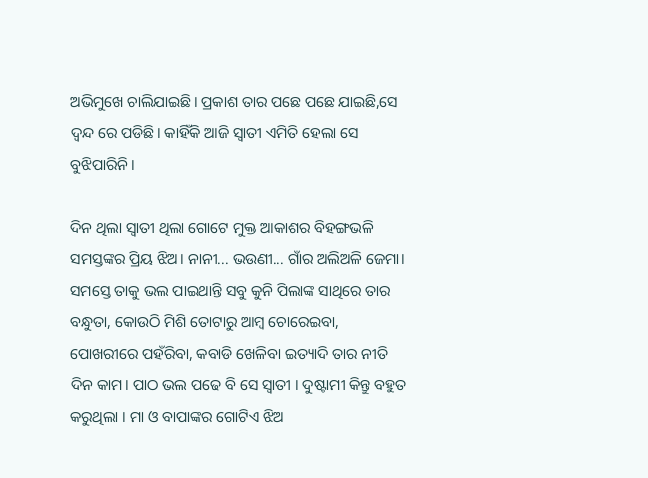ଅଭିମୁଖେ ଚାଲିଯାଇଛି। ପ୍ରକାଶ ତାର ପଛେ ପଛେ ଯାଇଛି,ସେ ଦ୍ଵନ୍ଦ ରେ ପଡିଛି। କାହିଁକି ଆଜି ସ୍ୱାତୀ ଏମିତି ହେଲା ସେ ବୁଝିପାରିନି।

ଦିନ ଥିଲା ସ୍ୱାତୀ ଥିଲା ଗୋଟେ ମୁକ୍ତ ଆକାଶର ବିହଙ୍ଗଭଳି ସମସ୍ତଙ୍କର ପ୍ରିୟ ଝିଅ। ନାନୀ... ଭଉଣୀ... ଗାଁର ଅଲିଅଳି ଜେମା। ସମସ୍ତେ ତାକୁ ଭଲ ପାଇଥାନ୍ତି ସବୁ କୁନି ପିଲାଙ୍କ ସାଥିରେ ତାର ବନ୍ଧୁତା, କୋଉଠି ମିଶି ତୋଟାରୁ ଆମ୍ବ ଚୋରେଇବା, ପୋଖରୀରେ ପହଁରିବା, କବାଡି ଖେଳିବା ଇତ୍ୟାଦି ତାର ନୀତି ଦିନ କାମ। ପାଠ ଭଲ ପଢେ ବି ସେ ସ୍ୱାତୀ । ଦୁଷ୍ଟାମୀ କିନ୍ତୁ ବହୁତ କରୁଥିଲା । ମା ଓ ବାପାଙ୍କର ଗୋଟିଏ ଝିଅ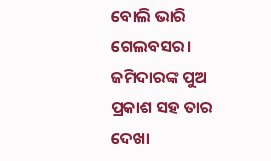ବୋଲି ଭାରି ଗେଲବସର। ଜମିଦାରଙ୍କ ପୁଅ ପ୍ରକାଶ ସହ ତାର ଦେଖା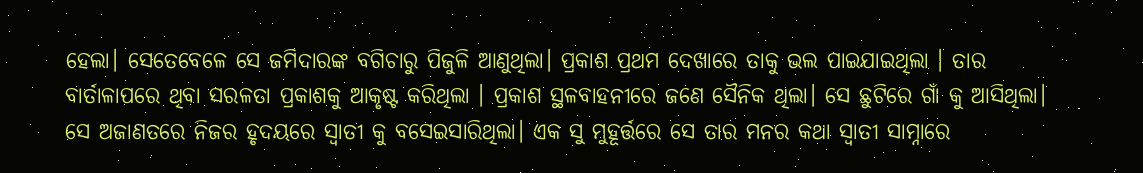ହେଲା। ସେତେବେଳେ ସେ ଜମିଦାରଙ୍କ ବଗିଚାରୁ ପିଜୁଳି ଆଣୁଥିଲା। ପ୍ରକାଶ ପ୍ରଥମ ଦେଖାରେ ତାକୁ ଭଲ ପାଇଯାଇଥିଲା । ତାର ବାର୍ତାଳାପରେ ଥିବା ସରଳତା ପ୍ରକାଶକୁ ଆକୃଷ୍ଟ କରିଥିଲା । ପ୍ରକାଶ ସ୍ଥଳବାହନୀରେ ଜଣେ ସୈନିକ ଥିଲା। ସେ ଛୁଟିରେ ଗାଁ କୁ ଆସିଥିଲା। ସେ ଅଜାଣତରେ ନିଜର ହୃଦୟରେ ସ୍ୱାତୀ କୁ ବସେଇସାରିଥିଲା। ଏକ ସୁ ମୁହୂର୍ତ୍ତରେ ସେ ତାର ମନର କଥା ସ୍ୱାତୀ ସାମ୍ନାରେ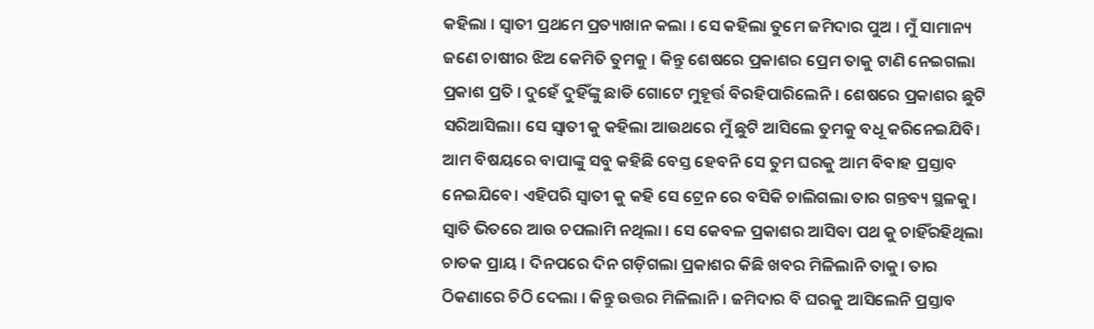କହିଲା । ସ୍ୱାତୀ ପ୍ରଥମେ ପ୍ରତ୍ୟାଖାନ କଲା । ସେ କହିଲା ତୁମେ ଜମିଦାର ପୁଅ । ମୁଁ ସାମାନ୍ୟ ଜଣେ ଚାଷୀର ଝିଅ କେମିତି ତୁମକୁ । କିନ୍ତୁ ଶେଷରେ ପ୍ରକାଶର ପ୍ରେମ ତାକୁ ଟାଣି ନେଇଗଲା ପ୍ରକାଶ ପ୍ରତି । ଦୁହେଁ ଦୁହିଁଙ୍କୁ ଛାଡି ଗୋଟେ ମୁହୂର୍ତ୍ତ ବିରହିପାରିଲେନି। ଶେଷରେ ପ୍ରକାଶର ଛୁଟି ସରିଆସିଲା। ସେ ସ୍ୱାତୀ କୁ କହିଲା ଆଉଥରେ ମୁଁ ଛୁଟି ଆସିଲେ ତୁମକୁ ବଧୂ କରିନେଇଯିବି। ଆମ ବିଷୟରେ ବାପାଙ୍କୁ ସବୁ କହିଛି ବେସ୍ତ ହେବନି ସେ ତୁମ ଘରକୁ ଆମ ବିବାହ ପ୍ରସ୍ତାବ ନେଇଯିବେ। ଏହିପରି ସ୍ୱାତୀ କୁ କହି ସେ ଟ୍ରେନ ରେ ବସିକି ଚାଲିଗଲା ତାର ଗନ୍ତବ୍ୟ ସ୍ଥଳକୁ। ସ୍ଵାତି ଭିତରେ ଆଉ ଚପଲାମି ନଥିଲା । ସେ କେବଳ ପ୍ରକାଶର ଆସିବା ପଥ କୁ ଚାହିଁରହିଥିଲା ଚାତକ ପ୍ରାୟ । ଦିନପରେ ଦିନ ଗଡ଼ିଗଲା ପ୍ରକାଶର କିଛି ଖବର ମିଳିଲାନି ତାକୁ। ତାର ଠିକଣାରେ ଚିଠି ଦେଲା । କିନ୍ତୁ ଉତ୍ତର ମିଳିଲାନି। ଜମିଦାର ବି ଘରକୁ ଆସିଲେନି ପ୍ରସ୍ତାବ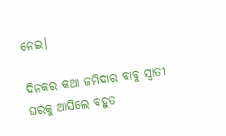ନେଇ।

ଦିନକର କଥା ଜମିଦାର ବାବୁ ସ୍ୱାତୀ ଘରକୁ ଆସିଲେ ବହୁତ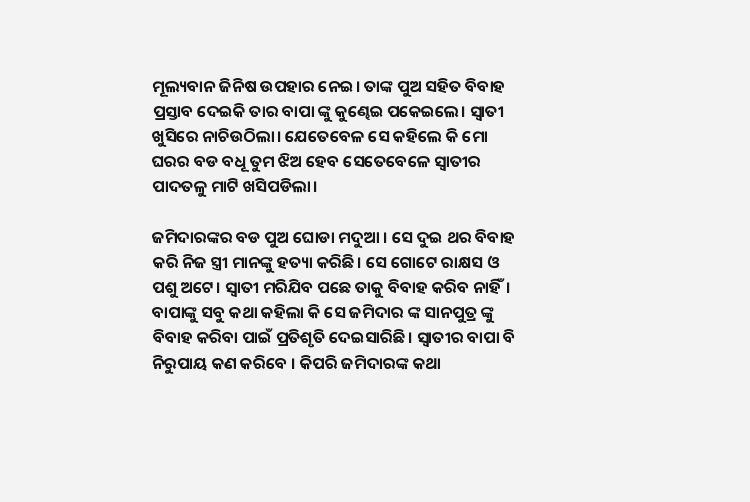ମୂଲ୍ୟବାନ ଜିନିଷ ଉପହାର ନେଇ। ତାଙ୍କ ପୁଅ ସହିତ ବିବାହ ପ୍ରସ୍ତାବ ଦେଇକି ତାର ବାପା ଙ୍କୁ କୁଣ୍ଢେଇ ପକେଇଲେ। ସ୍ୱାତୀ ଖୁସିରେ ନାଚିଉଠିଲା। ଯେତେବେଳ ସେ କହିଲେ କି ମୋ ଘରର ବଡ ବଧୂ ତୁମ ଝିଅ ହେବ ସେତେବେଳେ ସ୍ୱାତୀର ପାଦତଳୁ ମାଟି ଖସିପଡିଲା।

ଜମିଦାରଙ୍କର ବଡ ପୁଅ ଘୋଡା ମଦୁଆ । ସେ ଦୁଇ ଥର ବିବାହ କରି ନିଜ ସ୍ତ୍ରୀ ମାନଙ୍କୁ ହତ୍ୟା କରିଛି। ସେ ଗୋଟେ ରାକ୍ଷସ ଓ ପଶୁ ଅଟେ। ସ୍ୱାତୀ ମରିଯିବ ପଛେ ତାକୁ ବିବାହ କରିବ ନାହିଁ। ବାପାଙ୍କୁ ସବୁ କଥା କହିଲା କି ସେ ଜମିଦାର ଙ୍କ ସାନପୁତ୍ର ଙ୍କୁ ବିବାହ କରିବା ପାଇଁ ପ୍ରତିଶୃତି ଦେଇସାରିଛି। ସ୍ୱାତୀର ବାପା ବି ନିରୁପାୟ କଣ କରିବେ । କିପରି ଜମିଦାରଙ୍କ କଥା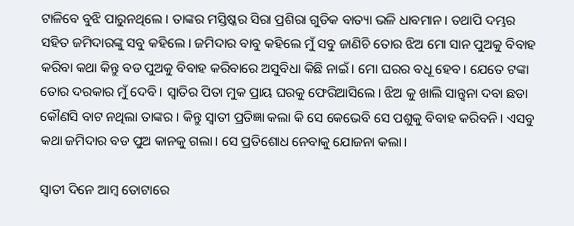ଟାଳିବେ ବୁଝି ପାରୁନଥିଲେ। ତାଙ୍କର ମସ୍ତିଷ୍କର ସିରା ପ୍ରଶିରା ଗୁଡିକ ବାତ୍ୟା ଭଳି ଧାବମାନ। ତଥାପି ଦମ୍ଭର ସହିତ ଜମିଦାରଙ୍କୁ ସବୁ କହିଲେ। ଜମିଦାର ବାବୁ କହିଲେ ମୁଁ ସବୁ ଜାଣିଚି ତୋର ଝିଅ ମୋ ସାନ ପୁଅକୁ ବିବାହ କରିବା କଥା କିନ୍ତୁ ବଡ ପୁଅକୁ ବିବାହ କରିବାରେ ଅସୁବିଧା କିଛି ନାଇଁ। ମୋ ଘରର ବଧୂ ହେବ। ଯେତେ ଟଙ୍କା ତୋର ଦରକାର ମୁଁ ଦେବି। ସ୍ଵାତିର ପିତା ମୁକ ପ୍ରାୟ ଘରକୁ ଫେରିଆସିଲେ। ଝିଅ କୁ ଖାଲି ସାନ୍ତ୍ୱନା ଦବା ଛଡା କୌଣସି ବାଟ ନଥିଲା ତାଙ୍କର। କିନ୍ତୁ ସ୍ୱାତୀ ପ୍ରତିଜ୍ଞା କଲା କି ସେ କେଭେବି ସେ ପଶୁକୁ ବିବାହ କରିବନି। ଏସବୁ କଥା ଜମିଦାର ବଡ ପୁଅ କାନକୁ ଗଲା। ସେ ପ୍ରତିଶୋଧ ନେବାକୁ ଯୋଜନା କଲା।

ସ୍ୱାତୀ ଦିନେ ଆମ୍ବ ତୋଟାରେ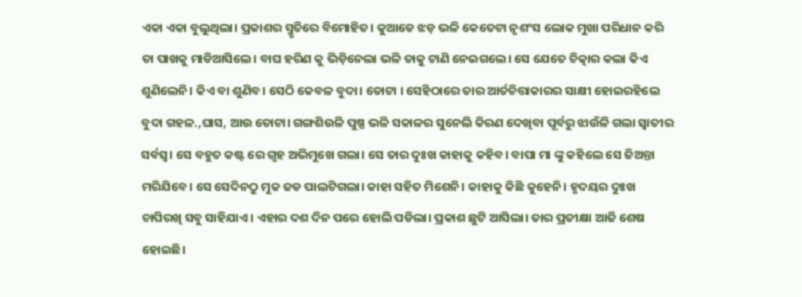ଏକା ଏକା ବୁଲୁଥିଲା। ପ୍ରକାଶର ସ୍ମୃତିରେ ବିମୋହିତ। କୁଆଡେ ଝଡ଼ ଭଳି କେତେଟା ନୃଶଂସ ଲୋକ ମୁଖା ପରିଧାନ କରି ତା ପାଖକୁ ମାଡିଆସିଲେ। ବାଘ ହରିଣ କୁ ଭିଡ଼ିନେଲା ଭଳି ତାକୁ ଟାଣି ନେଇଗଲେ। ସେ ଯେତେ ଚିତ୍କାର କଲା କିଏ ଶୁଣିଲେନି। କିଏ ବା ଶୁଣିବ। ସେଠି କେବଳ ବୁଦା। ତୋଟା । ସେହିଠାରେ ତାର ଆର୍ତଚିତ୍ତାକାରର ସାକ୍ଷୀ ହୋଇରହିଲେ ବୁଦା ଗହଳ.,ଘାସ, ଆଉ ତୋଟା। ଗଙ୍ଗଶିଉଳି ପୁଷ୍ପ ଭଳି ସକାଳର ସୁନେଲି କିରଣ ଦେଖିବା ପୂର୍ବରୁ ଝାଉଁଳି ଗଲା ସ୍ୱାତୀର ସର୍ବସ୍ବ। ସେ ବହୁତ କଷ୍ଟ ରେ ଗୃହ ଅଭିମୁଖେ ଗଲା। ସେ ତାର ଦୁଃଖ କାହାକୁ କହିବ। ବାପା ମା ଙ୍କୁ କହିଲେ ସେ ଜିଅନ୍ତା ମରିଯିବେ। ସେ ସେଦିନଠୁ ମୁକ ଜଡ ପାଲଟିଗଲା। କାହା ସହିତ ମିଶେନି। କାହାକୁ କିଛି କୁହେନି। ହୃଦୟର ଦୁଃଖ ଚାପିରଖି ସବୁ ସାହିଯାଏ। ଏହାର ଦଶ ଦିନ ପରେ ହୋଲି ପଡିଲା। ପ୍ରକାଶ ଛୁଟି ଆସିଲା। ତାର ପ୍ରତୀକ୍ଷା ଆଜି ଶେଷ ହୋଇଛି।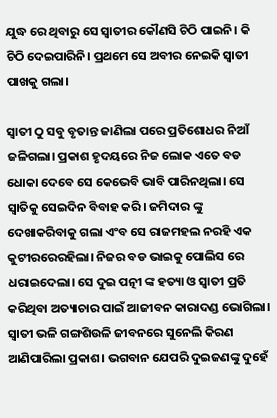ଯୁଦ୍ଧ ରେ ଥିବାରୁ ସେ ସ୍ୱାତୀର କୌଣସି ଚିଠି ପାଇନି। କି ଚିଠି ଦେଇପାରିନି। ପ୍ରଥମେ ସେ ଅବୀର ନେଇକି ସ୍ୱାତୀ ପାଖକୁ ଗଲା।

ସ୍ୱାତୀ ଠୁ ସବୁ ବୃତାନ୍ତ ଜାଣିଲା ପରେ ପ୍ରତିଶୋଧର ନିଆଁ ଜଳିଗଲା। ପ୍ରକାଶ ହୃଦୟରେ ନିଜ ଲୋକ ଏତେ ବଡ ଧୋକା ଦେବେ ସେ କେଭେବି ଭାବି ପାରିନଥିଲା। ସେ ସ୍ଵାତିକୁ ସେଇଦିନ ବିବାହ କରି। ଜମିଦାର ଙ୍କୁ ଦେଖାକରିବାକୁ ଗଲା ଏଂବ ସେ ରାଜମହଲ ନରହି ଏକ କୁଟୀରରେରହିଲା। ନିଜର ବଡ ଭାଇକୁ ପୋଲିସ ରେ ଧରାଇଦେଲା। ସେ ଦୁଇ ପତ୍ନୀ ଙ୍କ ହତ୍ୟା ଓ ସ୍ୱାତୀ ପ୍ରତି କରିଥିବା ଅତ୍ୟାଚାର ପାଇଁ ଆଜୀବନ କାରାଦଣ୍ଡ ଭୋଗିଲା। ସ୍ୱାତୀ ଭଳି ଗଙ୍ଗଶିଉଳି ଜୀବନରେ ସୁନେଲି କିରଣ ଆଣିପାରିଲା ପ୍ରକାଶ। ଭଗବାନ ଯେପରି ଦୁଇଜଣଙ୍କୁ ଦୁହେଁ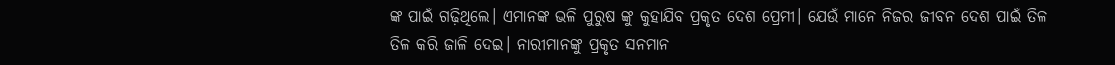ଙ୍କ ପାଇଁ ଗଢ଼ିଥିଲେ। ଏମାନଙ୍କ ଭଳି ପୁରୁଷ ଙ୍କୁ କୁହାଯିବ ପ୍ରକୃତ ଦେଶ ପ୍ରେମୀ। ଯେଉଁ ମାନେ ନିଜର ଜୀବନ ଦେଶ ପାଇଁ ତିଳ ତିଳ କରି ଜାଳି ଦେଇ। ନାରୀମାନଙ୍କୁ ପ୍ରକୃତ ସନମାନ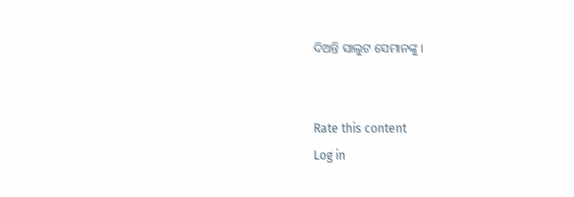ଦିଅନ୍ତି ସାଲୁଟ ସେମାନଙ୍କୁ ।


Rate this content
Log in